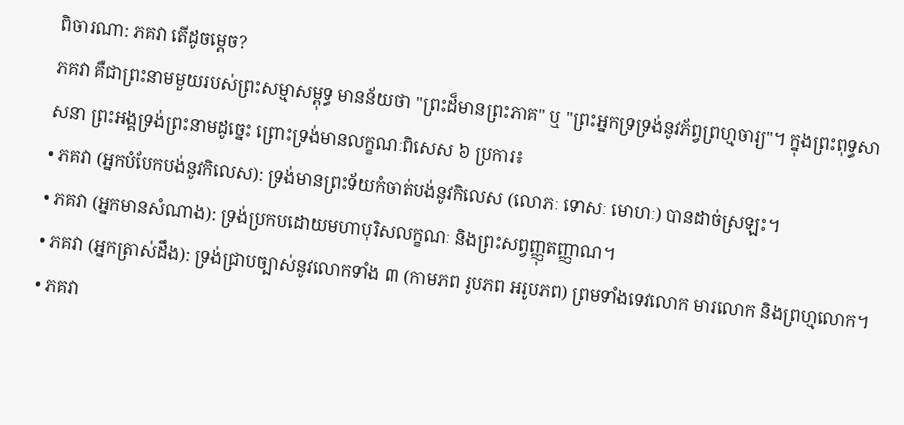ពិចារណា: ភគវា តើដូចម្តេច?
ភគវា គឺជាព្រះនាមមួយរបស់ព្រះសម្មាសម្ពុទ្ធ មានន័យថា "ព្រះដ៏មានព្រះភាគ" ឬ "ព្រះអ្នកទ្រទ្រង់នូវភ័ព្វព្រហ្មចារ្យ"។ ក្នុងព្រះពុទ្ធសាសនា ព្រះអង្គទ្រង់ព្រះនាមដូច្នេះ ព្រោះទ្រង់មានលក្ខណៈពិសេស ៦ ប្រការ៖
• ភគវា (អ្នកបំបែកបង់នូវកិលេស): ទ្រង់មានព្រះទ័យកំចាត់បង់នូវកិលេស (លោភៈ ទោសៈ មោហៈ) បានដាច់ស្រឡះ។
• ភគវា (អ្នកមានសំណាង): ទ្រង់ប្រកបដោយមហាបុរិសលក្ខណៈ និងព្រះសព្វញ្ញុតញ្ញាណ។
• ភគវា (អ្នកត្រាស់ដឹង): ទ្រង់ជ្រាបច្បាស់នូវលោកទាំង ៣ (កាមភព រូបភព អរូបភព) ព្រមទាំងទេវលោក មារលោក និងព្រហ្មលោក។
• ភគវា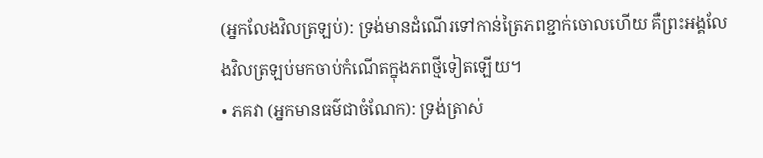(អ្នកលែងវិលត្រឡប់): ទ្រង់មានដំណើរទៅកាន់ត្រៃភពខ្ជាក់ចោលហើយ គឺព្រះអង្គលែងវិលត្រឡប់មកចាប់កំណើតក្នុងភពថ្មីទៀតឡើយ។
• ភគវា (អ្នកមានធម៌ជាចំណែក): ទ្រង់ត្រាស់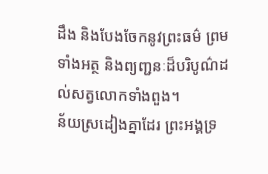ដឹង និងបែងចែកនូវព្រះធម៌ ព្រមទាំងអត្ថ និងព្យញ្ជនៈដ៏បរិបូណ៌ដល់សត្វលោកទាំងពួង។
ន័យស្រដៀងគ្នាដែរ ព្រះអង្គទ្រ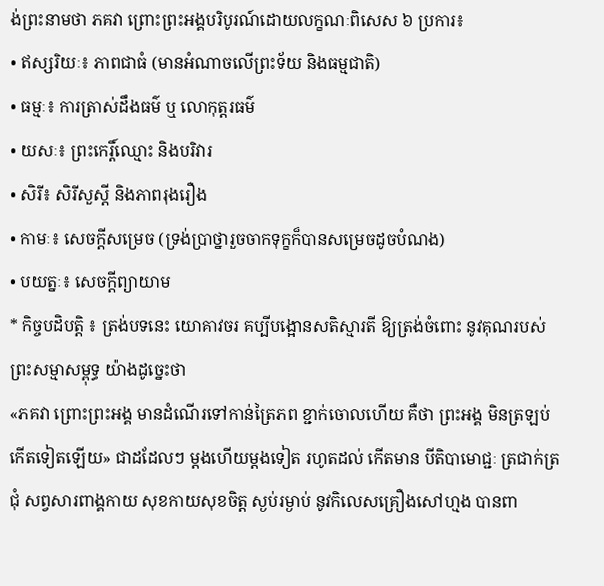ង់ព្រះនាមថា ភគវា ព្រោះព្រះអង្គបរិបូរណ៍ដោយលក្ខណៈពិសេស ៦ ប្រការ៖
• ឥស្សរិយៈ៖ ភាពជាធំ (មានអំណាចលើព្រះទ័យ និងធម្មជាតិ)
• ធម្មៈ៖ ការត្រាស់ដឹងធម៌ ឬ លោកុត្តរធម៌
• យសៈ៖ ព្រះកេរ្តិ៍ឈ្មោះ និងបរិវារ
• សិរី៖ សិរីសួស្តី និងភាពរុងរឿង
• កាមៈ៖ សេចក្តីសម្រេច (ទ្រង់ប្រាថ្នារួចចាកទុក្ខក៏បានសម្រេចដូចបំណង)
• បយត្នៈ៖ សេចក្តីព្យាយាម
* កិច្ចបដិបត្តិ ៖ ត្រង់បទនេះ យោគាវចរ គប្បីបង្អោនសតិស្មារតី ឱ្យត្រង់ចំពោះ នូវគុណរបស់ ព្រះសម្មាសម្ពុទ្ធ យ៉ាងដូច្នេះថា
«ភគវា ព្រោះព្រះអង្គ មានដំណើរទៅកាន់ត្រៃភព ខ្ជាក់ចោលហើយ គឺថា ព្រះអង្គ មិនត្រឡប់កើតទៀតឡើយ» ជាដដែលៗ ម្តងហើយម្តងទៀត រហូតដល់ កើតមាន បីតិបាមោជ្ជៈ ត្រជាក់ត្រជុំ សព្វសារពាង្គកាយ សុខកាយសុខចិត្ត ស្ងប់រម្ងាប់ នូវកិលេសគ្រឿងសៅហ្មង បានពា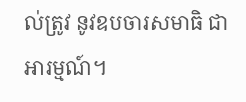ល់ត្រូវ នូវឧបចារសមាធិ ជាអារម្មណ៍។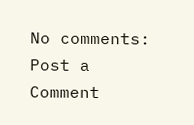No comments:
Post a Comment